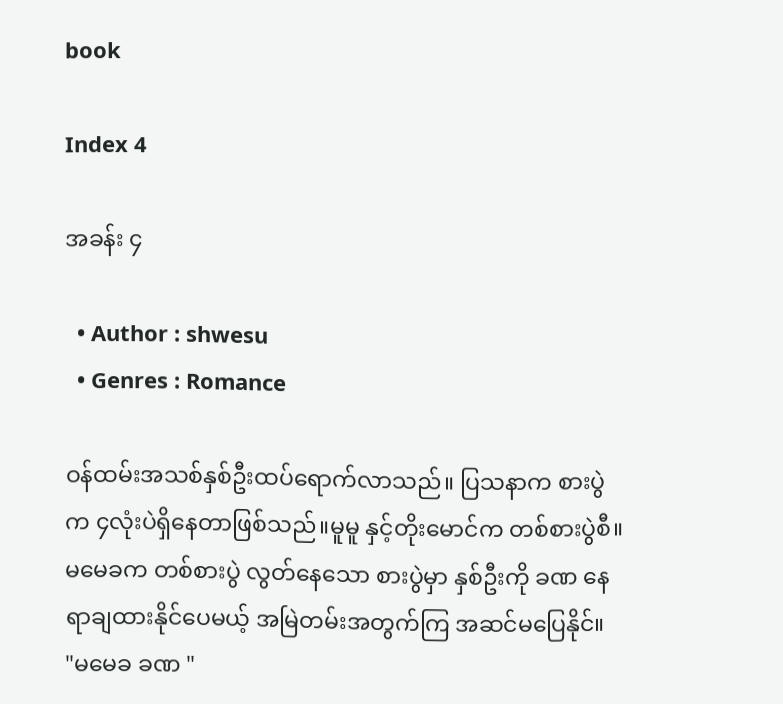book

Index 4

အခန်း ၄

  • Author : shwesu
  • Genres : Romance

ဝန်ထမ်းအသစ်နှစ်ဦးထပ်ရောက်လာသည်။ ပြသနာက စားပွဲက ၄လုံးပဲရှိနေတာဖြစ်သည်။မူမူ နှင့်တိုးမောင်က တစ်စားပွဲစီ။မမေခက တစ်စားပွဲ လွတ်နေသော စားပွဲမှာ နှစ်ဦးကို ခဏ နေရာချထားနိုင်ပေမယ့် အမြဲတမ်းအတွက်ကြ အဆင်မပြေနိုင်။
"မမေခ ခဏ "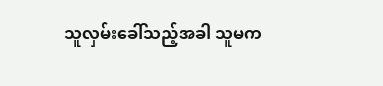သူလှမ်းခေါ်သည့်အခါ သူမက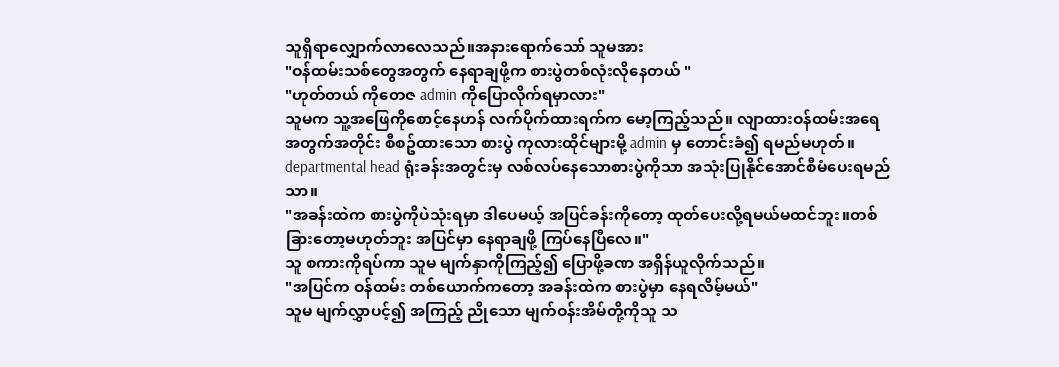သူရှိရာလျှောက်လာလေသည်။အနားရောက်သော် သူမအား
"ဝန်ထမ်းသစ်တွေအတွက် နေရာချဖို့က စားပွဲတစ်လုံးလိုနေတယ် "
"ဟုတ်တယ် ကိုတေဇ admin ကိုပြောလိုက်ရမှာလား"
သူမက သူ့အဖြေကိုစောင့်နေဟန် လက်ပိုက်ထားရက်က မော့ကြည့်သည်။ လျာထားဝန်ထမ်းအရေအတွက်အတိုင်း စီစဥ်ထားသော စားပွဲ ကုလားထိုင်များမို့ admin မှ တောင်းခံ၍ ရမည်မဟုတ်။ departmental head ရုံးခန်းအတွင်းမှ လစ်လပ်နေသောစားပွဲကိုသာ အသုံးပြုနိုင်အောင်စီမံပေးရမည်သာ။
"အခန်းထဲက စားပွဲကိုပဲသုံးရမှာ ဒါပေမယ့် အပြင်ခန်းကိုတော့ ထုတ်ပေးလို့ရမယ်မထင်ဘူး။တစ်ခြားတော့မဟုတ်ဘူး အပြင်မှာ နေရာချဖို့ ကြပ်နေပြီလေ။"
သူ စကားကိုရပ်ကာ သူမ မျက်နှာကိုကြည့်၍ ပြောဖို့ခဏ အရှိန်ယူလိုက်သည်။
"အပြင်က ဝန်ထမ်း တစ်ယောက်ကတော့ အခန်းထဲက စားပွဲမှာ နေရလိမ့်မယ်"
သူမ မျက်လွှာပင့်၍ အကြည့် ညိုသော မျက်ဝန်းအိမ်တို့ကိုသူ သ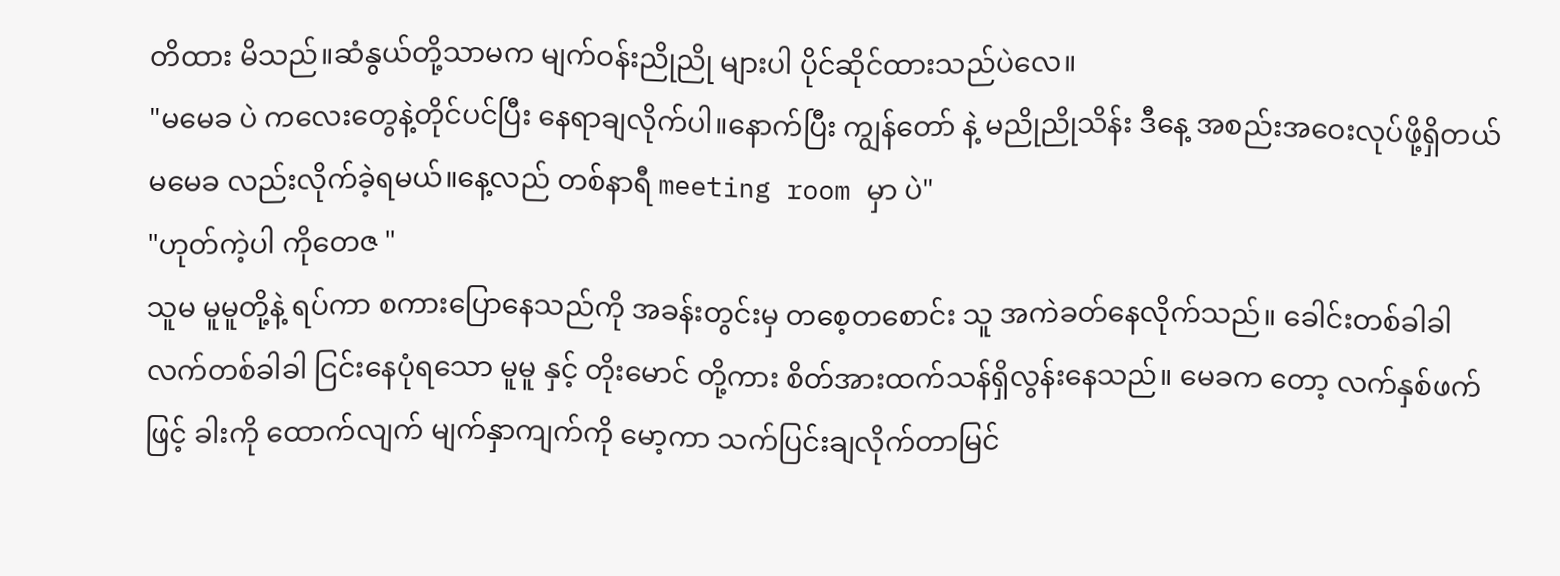တိထား မိသည်။ဆံနွယ်တို့သာမက မျက်ဝန်းညိုညို များပါ ပိုင်ဆိုင်ထားသည်ပဲလေ။
"မမေခ ပဲ ကလေးတွေနဲ့တိုင်ပင်ပြီး နေရာချလိုက်ပါ။နောက်ပြီး ကျွန်တော် နဲ့ မညိုညိုသိန်း ဒီနေ့ အစည်းအဝေးလုပ်ဖို့ရှိတယ် မမေခ လည်းလိုက်ခဲ့ရမယ်။နေ့လည် တစ်နာရီ meeting room မှာ ပဲ"
"ဟုတ်ကဲ့ပါ ကိုတေဇ "
သူမ မူမူတို့နဲ့ ရပ်ကာ စကားပြောနေသည်ကို အခန်းတွင်းမှ တစေ့တစောင်း သူ အကဲခတ်နေလိုက်သည်။ ခေါင်းတစ်ခါခါ လက်တစ်ခါခါ ငြင်းနေပုံရသော မူမူ နှင့် တိုးမောင် တို့ကား စိတ်အားထက်သန်ရှိလွန်းနေသည်။ မေခက တော့ လက်နှစ်ဖက်ဖြင့် ခါးကို ထောက်လျက် မျက်နှာကျက်ကို မော့ကာ သက်ပြင်းချလိုက်တာမြင်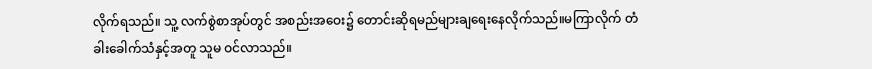လိုက်ရသည်။ သူ့ လက်စွဲစာအုပ်တွင် အစည်းအဝေး၌ တောင်းဆိုရမည်များချရေးနေလိုက်သည်။မကြာလိုက် တံခါးခေါက်သံနှင့်အတူ သူမ ဝင်လာသည်။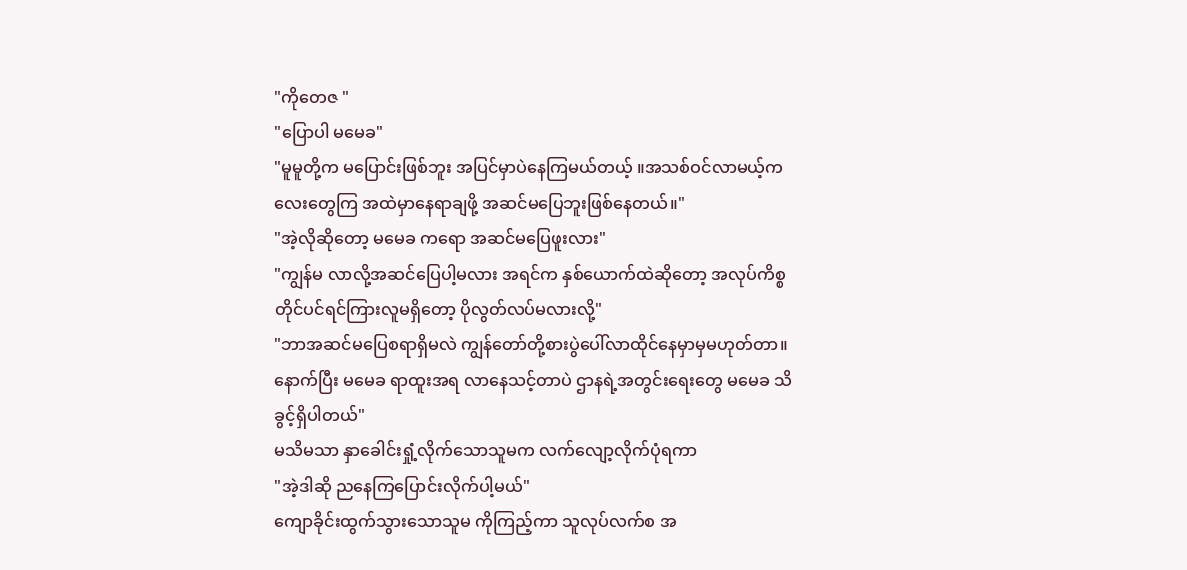"ကိုတေဇ "
"ပြောပါ မမေခ"
"မူမူတို့က မပြောင်းဖြစ်ဘူး အပြင်မှာပဲနေကြမယ်တယ့် ။အသစ်ဝင်လာမယ့်ကလေးတွေကြ အထဲမှာနေရာချဖို့ အဆင်မပြေဘူးဖြစ်နေတယ်။"
"အဲ့လိုဆိုတော့ မမေခ ကရော အဆင်မပြေဖူးလား"
"ကျွန်မ လာလို့အဆင်ပြေပါ့မလား အရင်က နှစ်ယောက်ထဲဆိုတော့ အလုပ်ကိစ္စတိုင်ပင်ရင်ကြားလူမရှိတော့ ပိုလွတ်လပ်မလားလို့"
"ဘာအဆင်မပြေစရာရှိမလဲ ကျွန်တော်တို့စားပွဲပေါ်လာထိုင်နေမှာမှမဟုတ်တာ။ နောက်ပြီး မမေခ ရာထူးအရ လာနေသင့်တာပဲ ဌာနရဲ့အတွင်းရေးတွေ မမေခ သိခွင့်ရှိပါတယ်"
မသိမသာ နှာခေါင်းရှုံ့လိုက်သောသူမက လက်လျော့လိုက်ပုံရကာ
"အဲ့ဒါဆို ညနေကြပြောင်းလိုက်ပါ့မယ်"
ကျောခိုင်းထွက်သွားသောသူမ ကိုကြည့်ကာ သူလုပ်လက်စ အ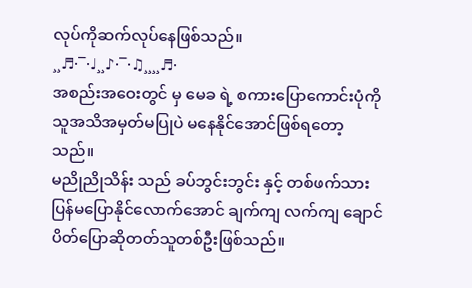လုပ်ကိုဆက်လုပ်နေဖြစ်သည်။
¸¸♬·¯·♩¸¸♪·¯·♫¸¸¸¸♬·
အစည်းအဝေးတွင် မှ မေခ ရဲ့ စကားပြောကောင်းပုံကို သူအသိအမှတ်မပြုပဲ မနေနိုင်အောင်ဖြစ်ရတော့သည်။
မညိုညိုသိန်း သည် ခပ်ဘွင်းဘွင်း နှင့် တစ်ဖက်သား ပြန်မပြောနိုင်လောက်အောင် ချက်ကျ လက်ကျ ချောင်ပိတ်ပြောဆိုတတ်သူတစ်ဦးဖြစ်သည်။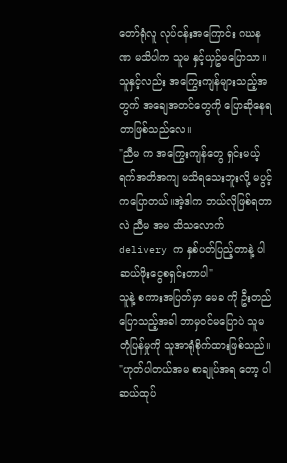တော်ရုံလူ လုပ်ငန်းအကြောင်း ဂဃနဏ မသိပါက သူမ နှင့်ယှဥ်မပြောသာ။သူနှင့်လည်း အကြွေးကျန်များသည့်အတွက် အချေအတင်တွေကို ပြောဆိုနေရတာဖြစ်သည်လေ။
"ညီမ က အကြွေးကျန်တွေ ရှင်းမယ့်ရက်အတိအကျ မသိရသေးဘူးလို့ မပွင့်ကပြောတယ်။အဲ့ဒါက ဘယ်လိုဖြစ်ရတာလဲ ညီမ အမ သိသလောက် delivery က နှစ်ပတ်ပြည့်တာနဲ့ ပါဆယ်ဖိုးငွေစရှင်းတာပါ"
သူနဲ့ စကားအပြတ်မှာ မေခ ကို ဦးတည်ပြောသည့်အခါ ဘာမှဝင်မပြောပဲ သူမ တုံပြန်မှုကို သူအာရုံစိုက်ထားဖြစ်သည်။
"ဟုတ်ပါတယ်အမ စာချုပ်အရ တော့ ပါဆယ်ထုပ်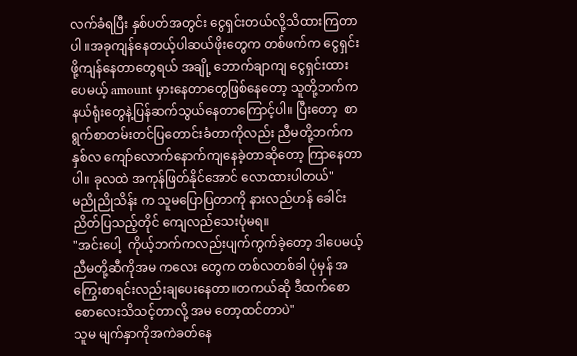လက်ခံရပြီး နှစ်ပတ်အတွင်း ငွေရှင်းတယ်လို့သိထားကြတာပါ ။အခုကျန်နေတယ့်ပါဆယ်ဖိုးတွေက တစ်ဖက်က ငွေရှင်းဖို့ကျန်နေတာတွေရယ် အချို့ ဘောက်ချာကျ ငွေရှင်းထားပေမယ့် amount မှားနေတာတွေဖြစ်နေတော့ သူတို့ဘက်က နယ်ရုံးတွေနဲ့ပြန်ဆက်သွယ်နေတာကြောင့်ပါ။ ပြီးတော့  စာရွက်စာတမ်းတင်ပြတောင်းခံတာကိုလည်း ညီမတို့ဘက်က နှစ်လ ကျော်လောက်နောက်ကျနေခဲ့တာဆိုတော့ ကြာနေတာပါ။ ခုလထဲ အကုန်ဖြတ်နိုင်အောင် လောထားပါတယ်"
မညိုညိုသိန်း က သူမပြောပြတာကို နားလည်ဟန် ခေါင်းညိတ်ပြသည့်တိုင် ကျေလည်သေးပုံမရ။
"အင်းပေါ့  ကိုယ့်ဘက်ကလည်းပျက်ကွက်ခဲ့တော့ ဒါပေမယ့် ညီမတို့ဆီကိုအမ ကလေး တွေက တစ်လတစ်ခါ ပုံမှန် အကြွေးစာရင်းလည်းချပေးနေတာ။တကယ်ဆို ဒီထက်စောစောလေးသိသင့်တာလို့ အမ တော့ထင်တာပဲ"
သူမ မျက်နှာကိုအကဲခတ်နေ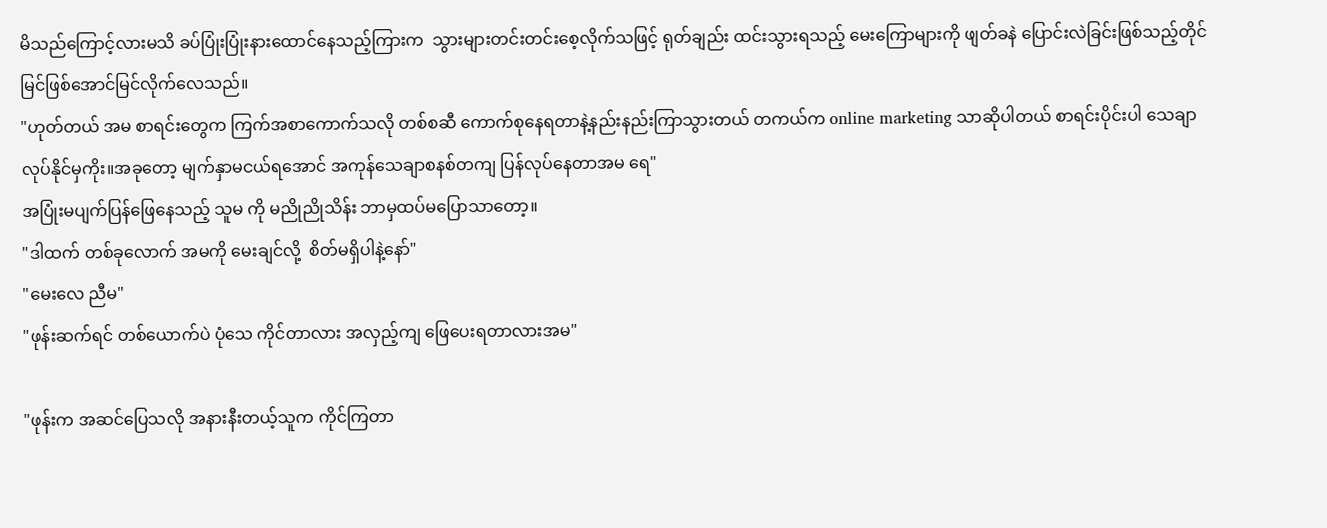မိသည်ကြောင့်လားမသိ ခပ်ပြုံးပြုံးနားထောင်နေသည့်ကြားက  သွားများတင်းတင်းစေ့လိုက်သဖြင့် ရုတ်ချည်း ထင်းသွားရသည့် မေးကြောများကို ဖျတ်ခနဲ ပြောင်းလဲခြင်းဖြစ်သည့်တိုင် မြင်ဖြစ်အောင်မြင်လိုက်လေသည်။
"ဟုတ်တယ် အမ စာရင်းတွေက ကြက်အစာကောက်သလို တစ်စဆီ ကောက်စုနေရတာနဲ့နည်းနည်းကြာသွားတယ် တကယ်က online marketing သာဆိုပါတယ် စာရင်းပိုင်းပါ သေချာလုပ်နိုင်မှကိုး။အခုတော့ မျက်နှာမငယ်ရအောင် အကုန်သေချာစနစ်တကျ ပြန်လုပ်နေတာအမ ရေ"
အပြုံးမပျက်ပြန်ဖြေနေသည့် သူမ ကို မညိုညိုသိန်း ဘာမှထပ်မပြောသာတော့။
"ဒါထက် တစ်ခုလောက် အမကို မေးချင်လို့  စိတ်မရှိပါနဲ့နော်"
"မေးလေ ညီမ"
"ဖုန်းဆက်ရင် တစ်ယောက်ပဲ ပုံသေ ကိုင်တာလား အလှည့်ကျ ဖြေပေးရတာလားအမ"

"ဖုန်းက အဆင်ပြေသလို အနားနီးတယ့်သူက ကိုင်ကြတာ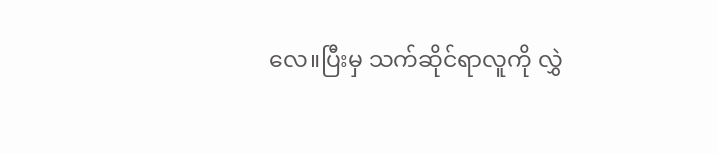လေ။ပြီးမှ သက်ဆိုင်ရာလူကို လွှဲ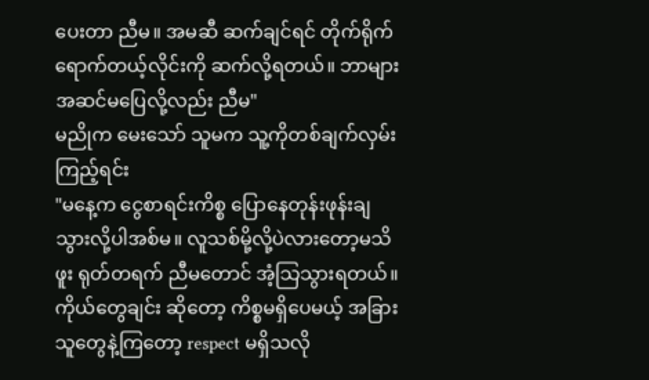ပေးတာ ညီမ။ အမဆီ ဆက်ချင်ရင် တိုက်ရိုက်ရောက်တယ့်လိုင်းကို ဆက်လို့ရတယ်။ ဘာများအဆင်မပြေလို့လည်း ညီမ"
မညိုက မေးသော် သူမက သူ့ကိုတစ်ချက်လှမ်းကြည့်ရင်း
"မနေ့က ငွေစာရင်းကိစ္စ ပြောနေတုန်းဖုန်းချသွားလို့ပါအစ်မ။ လူသစ်မို့လို့ပဲလားတော့မသိဖူး ရုတ်တရက် ညီမတောင် အံ့သြသွားရတယ်။ကိုယ်တွေချင်း ဆိုတော့ ကိစ္စမရှိပေမယ့် အခြားသူတွေနဲ့ကြတော့ respect မရှိသလို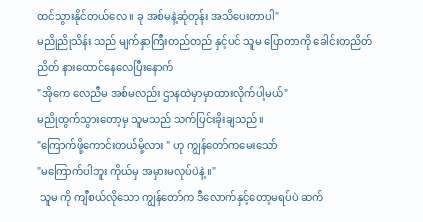ထင်သွားနိုင်တယ်လေ ။ ခု အစ်မနဲ့ဆုံတုန်း အသိပေးတာပါ"
မညိုညိုသိန်း သည် မျက်နှာကြီးတည်တည် နှင့်ပင် သူမ ပြောတာကို ခေါင်းတညိတ်ညိတ် နားထောင်နေလေပြီးနောက်
"အိုကေ လေညီမ အစ်မလည်း ဌာနထဲမှာမှာထားလိုက်ပါ့မယ်"
မညိုထွက်သွားတော့မှ သူမသည် သက်ပြင်းခိုးချသည်။
"ကြောက်ဖို့ကောင်းတယ်မို့လား " ဟု ကျွန်တော်ကမေးသော်
"မကြောက်ပါဘူး ကိုယ်မှ အမှားမလုပ်ပဲနဲ့ ။"
 သူမ ကို ကျီစယ်လိုသော ကျွန်တော်က ဒီလောက်နှင့်တော့မရပ်ပဲ ဆက်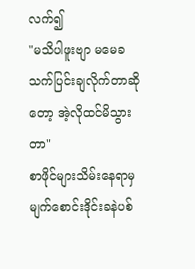လက်၍
"မသိပါဖူးဗျာ မမေခ သက်ပြင်းချလိုက်တာဆိုတော့ အဲ့လိုထင်မိသွားတာ"
စာဖိုင်များသိမ်းနေရာမှ မျက်စောင်းဒိုင်းခနဲပစ်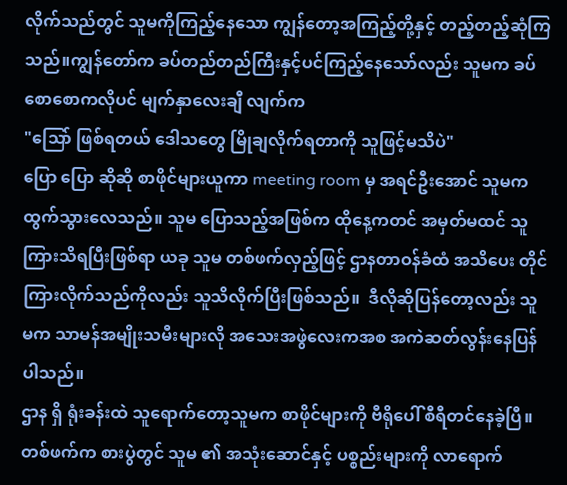လိုက်သည်တွင် သူမကိုကြည့်နေသော ကျွန်တော့အကြည့်တို့နှင့် တည့်တည့်ဆုံကြသည်။ကျွန်တော်က ခပ်တည်တည်ကြီးနှင့်ပင်ကြည့်နေသော်လည်း သူမက ခပ်စောစောကလိုပင် မျက်နှာလေးချီ လျက်က
"သြော် ဖြစ်ရတယ် ဒေါသတွေ မြိုချလိုက်ရတာကို သူဖြင့်မသိပဲ"
ပြော ပြော ဆိုဆို စာဖိုင်များယူကာ meeting room မှ အရင်ဦးအောင် သူမက ထွက်သွားလေသည်။ သူမ ပြောသည့်အဖြစ်က ထိုနေ့ကတင် အမှတ်မထင် သူကြားသိရပြီးဖြစ်ရာ ယခု သူမ တစ်ဖက်လှည့်ဖြင့် ဌာနတာဝန်ခံထံ အသိပေး တိုင်ကြားလိုက်သည်ကိုလည်း သူသိလိုက်ပြီးဖြစ်သည်။  ဒီလိုဆိုပြန်တော့လည်း သူမက သာမန်အမျိုးသမီးများလို အသေးအဖွဲလေးကအစ အကဲဆတ်လွန်းနေပြန်ပါသည်။
ဌာန ရှိ ရုံးခန်းထဲ သူရောက်တော့သူမက စာဖိုင်များကို ဗီရိုပေါ် စီရီတင်နေခဲ့ပြီ။တစ်ဖက်က စားပွဲတွင် သူမ ၏ အသုံးဆောင်နှင့် ပစ္စည်းများကို လာရောက်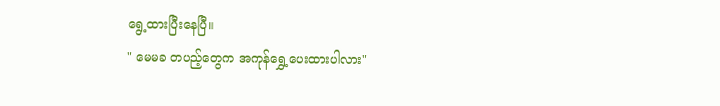ရွေ့ထားပြီးနေပြီ။
" မေမခ တပည့်တွေက အကုန်ရွှေ့ပေးထားပါလား"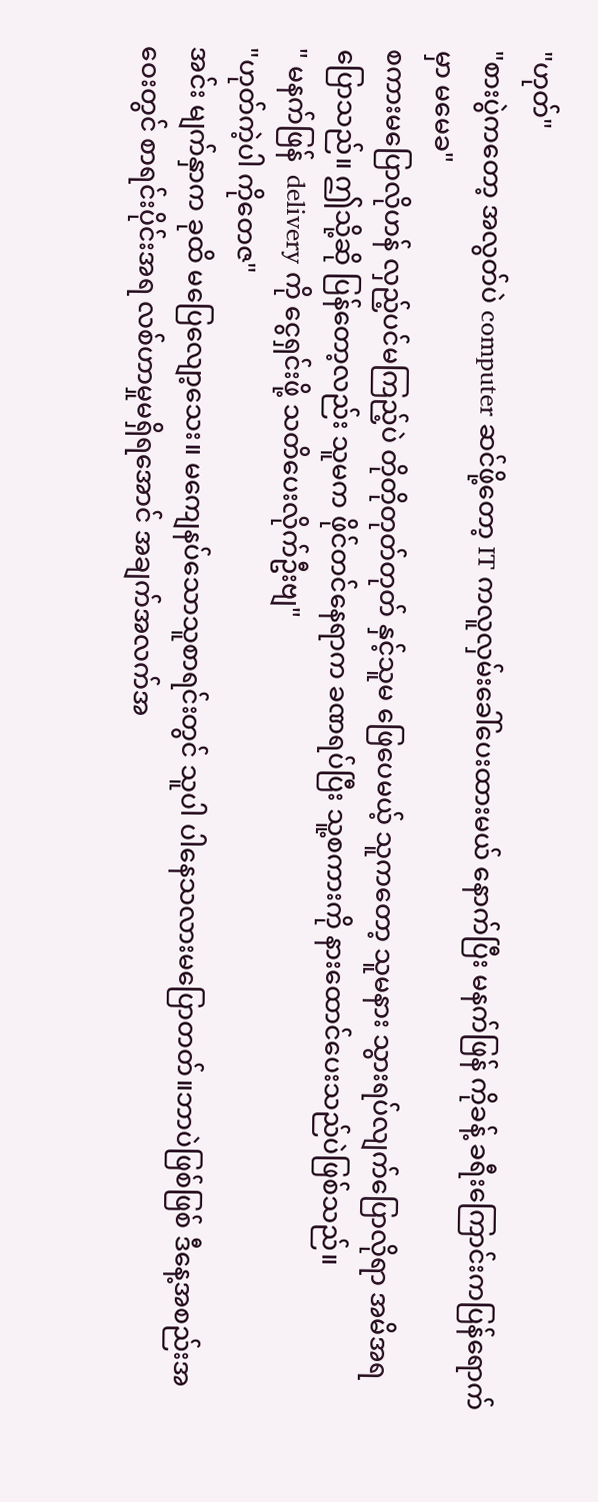"ဟုတ်"
"စားပွဲကတော့ အလွတ်ပဲ computer ဆင်ဖို့တော့ IT ကလူလှမ်းခေါ်ပေးထားမယ် နောက်ပြီး မနက်ဖြန် ကိုခန့် ခရီးကြောင်းကပြန်ရောက်မှာ မမေခ"
စကားမပြောလိုဟန် လှည့်ပင်မကြည့်ပဲ တိုတိုတုတ်တုတ် နှင့်သူမ ဖြေပေမယ့် သူကတော့ သူမနား သွားရပ်လျက်ပြောလိုရာ အမိအရ ပြောသည်။ ဤသို့ဆို ပြန်တော့လည်း သူမက ဖိုင်တင်နေရာက ခဏရပ်ပြီး သူ့စကားကို နားထောင်ပေးသည်ပဲဖြစ်သည်။
" မနက်ဖြန်  delivery ကို ငွေရှင်းဖို့ သတိပေးလိုက်ဦးဗျ"
"ဟုတ်ကဲ့ပါ ကိုတေဇ"
အင်း မျက်နှာက ခုထိ မပြေလျော့သေး။ မကျေနပ်သောသူစာရင်းတွင် သူပါ ပါနေသလားမပြောတတ်။ဘာပဲဖြစ်ဖြစ် ဒီနေ့အစည်းအဝေးတွင် စာရင်းပိုင်းအရ လစ်ဟာမှုမရှိရအောင် အချက်အလက်အ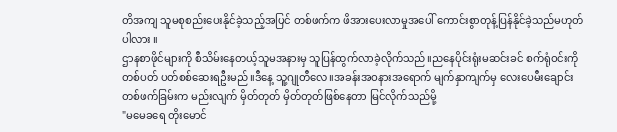တိအကျ သူမစုစည်းပေးနိုင်ခဲ့သည့်အပြင် တစ်ဖက်က ဖိအားပေးလာမှုအပေါ် ကောင်းစွာတုန့်ပြန်နိုင်ခဲ့သည်မဟုတ်ပါလား ။
ဌာနစာဖိုင်များကို စီသိမ်းနေတယ့်သူမအနားမှ သူပြန်ထွက်လာခဲ့လိုက်သည်။ညနေပိုင်းရုံးမဆင်းခင် စက်ရုံဝင်းကို တစ်ပတ် ပတ်စစ်ဆေးရဦးမည်။ဒီနေ့ သူ့ဂျုတီလေ။အခန်းအဝနားအရောက် မျက်နှာကျက်မှ လေးပေမီးချောင်း တစ်ဖက်ခြမ်းက မည်းလျက် မှိတ်တုတ် မှိတ်တုတ်ဖြစ်နေတာ မြင်လိုက်သည်မို့
"မမေခရေ တိုးမောင်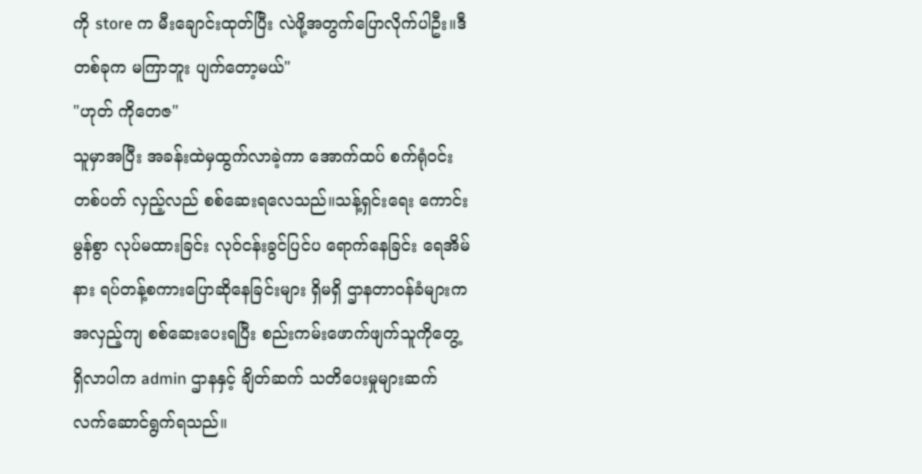ကို store က မီးချောင်းထုတ်ပြီး လဲဖို့အတွက်ပြောလိုက်ပါဦး။ဒီတစ်ခုက မကြာဘူး ပျက်တော့မယ်"
"ဟုတ် ကိုတေဇ"
သူမှာအပြီး အခန်းထဲမှထွက်လာခဲ့ကာ အောက်ထပ် စက်ရုံဝင်း တစ်ပတ် လှည့်လည် စစ်ဆေးရလေသည်။သန့်ရှင်းရေး ကောင်းမွန်စွာ လုပ်မထားခြင်း လုဝ်ငန်းခွင်ပြင်ပ ရောက်နေခြင်း ရေအိမ်နား ရပ်တန့်စကားပြောဆိုနေခြင်းများ ရှိမရှိ ဌာနတာဝန်ခံများက အလှည့်ကျ စစ်ဆေးပေးရပြီး စည်းကမ်းဖောက်ဖျက်သူကိုတွေ့ရှိလာပါက admin ဌာနနှင့် ချိတ်ဆက် သတိပေးမှုများဆက်လက်ဆောင်ရွက်ရသည်။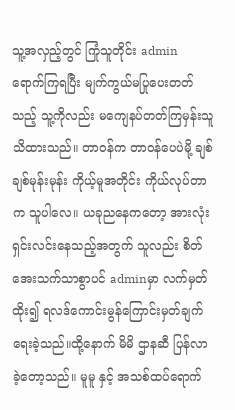သူ့အလှည့်တွင် ကြုံသူတိုင်း admin ရောက်ကြရပြီး မျက်ကွယ်မပြုပေးတတ်သည့် သူ့ကိုလည်း မကျေနပ်တတ်ကြမှန်းသူသိထားသည်။ တာဝန်က တာဝန်ပေပဲမို့ ချစ်ချစ်မုန်းမုန်း ကိုယ့်မူအတိုင်း ကိုယ်လုပ်တာက သူပါလေ။ ယခုညနေကတော့ အားလုံးရှင်းလင်းနေသည့်အတွက် သူလည်း စိတ်အေးသက်သာစွာပင် adminမှာ လက်မှတ်ထိုး၍ ရလဒ်ကောင်းမွန်ကြောင်းမှတ်ချက်ရေးခဲ့သည်။ထို့နောက် မိမိ ဌာနဆီ ပြန်လာခဲ့တော့သည်။ မူမူ နှင့် အသစ်ထပ်ရောက်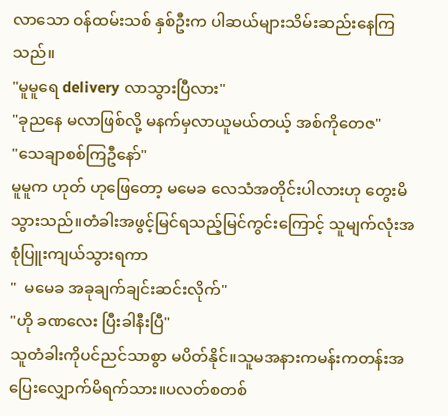လာသော ဝန်ထမ်းသစ် နှစ်ဦးက ပါဆယ်များသိမ်းဆည်းနေကြသည်။
"မူမူရေ delivery လာသွားပြီလား"
"ခုညနေ မလာဖြစ်လို့ မနက်မှလာယူမယ်တယ့် အစ်ကိုတေဇ"
"သေချာစစ်ကြဦနော်"
မူမူက ဟုတ် ဟုဖြေတော့ မမေခ လေသံအတိုင်းပါလားဟု တွေးမိသွားသည်။တံခါးအဖွင့်မြင်ရသည့်မြင်ကွင်းကြောင့် သူမျက်လုံးအစုံပြူးကျယ်သွားရကာ
"  မမေခ အခုချက်ချင်းဆင်းလိုက်"
"ဟို ခဏလေး ပြီးခါနီးပြီ"
သူတံခါးကိုပင်ညင်သာစွာ မပိတ်နိုင်။သူမအနားကမန်းကတန်းအပြေးလျှောက်မိရက်သား။ပလတ်စတစ်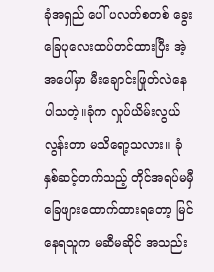ခုံအရှည် ပေါ် ပလတ်စတစ် ခွေးခြေပုလေးထပ်တင်ထားပြီး အဲ့အပေါ်မှာ မီးချောင်းဖြုတ်လဲနေပါသတဲ့။ခုံက လှုပ်ယိမ်းလွယ်လွန်းတာ မသိရော့သလား။ ခုံနှစ်ဆင့်တက်သည့် တိုင်အရပ်မမှီ ခြေဖျားထောက်ထားရတော့ မြင်နေရသူက မဆီမဆိုင် အသည်း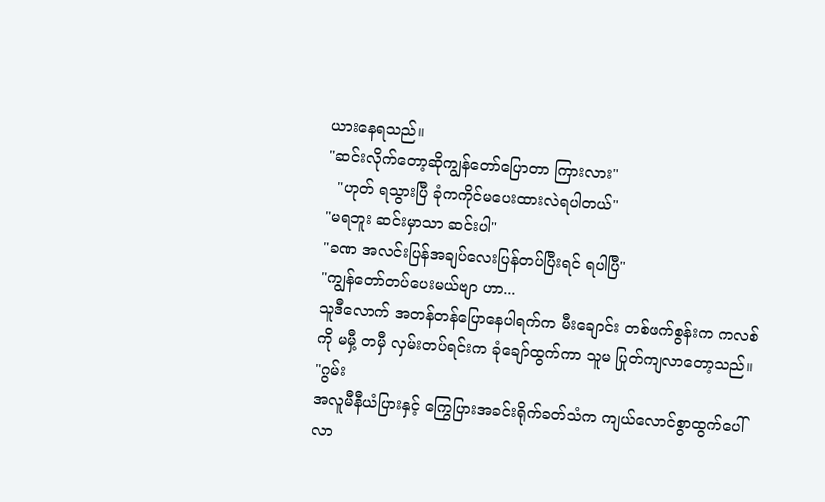ယားနေရသည်။
"ဆင်းလိုက်တော့ဆိုကျွန်တော်ပြောတာ ကြားလား"
  "ဟုတ် ရသွားပြီ ခုံကကိုင်မပေးထားလဲရပါတယ်"
"မရဘူး ဆင်းမှာသာ ဆင်းပါ"
"ခဏ အလင်းပြန်အချပ်လေးပြန်တပ်ပြီးရင် ရပါပြီ"
"ကျွန်တော်တပ်ပေးမယ်ဗျာ ဟာ...
သူဒီလောက် အတန်တန်ပြောနေပါရက်က မီးချောင်း တစ်ဖက်စွန်းက ကလစ်ကို မမှီ့ တမှီ လှမ်းတပ်ရင်းက ခုံချော်ထွက်ကာ သူမ ပြုတ်ကျလာတော့သည်။
"ဂွမ်း
အလူမီနီယံပြားနှင့် ကြွေပြားအခင်းရိုက်ခတ်သံက ကျယ်လောင်စွာထွက်ပေါ်လာ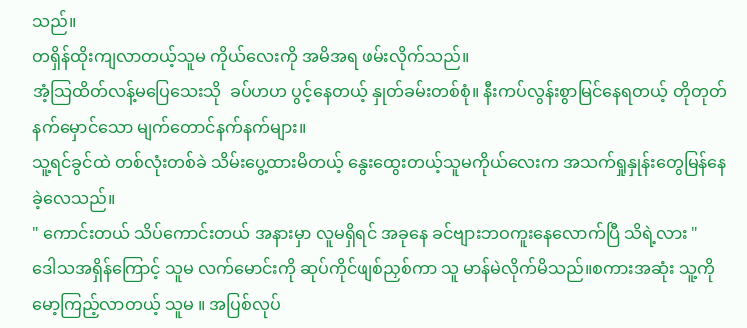သည်။
တရှိန်ထိုးကျလာတယ့်သူမ ကိုယ်လေးကို အမိအရ ဖမ်းလိုက်သည်။
အံ့သြထိတ်လန့်မပြေသေးသို  ခပ်ဟဟ ပွင့်နေတယ့် နှုတ်ခမ်းတစ်စုံ။ နီးကပ်လွန်းစွာမြင်နေရတယ့် တိုတုတ်နက်မှောင်သော မျက်တောင်နက်နက်များ။
သူ့ရင်ခွင်ထဲ တစ်လုံးတစ်ခဲ သိမ်းပွေ့ထားမိတယ့် နွေးထွေးတယ့်သူမကိုယ်လေးက အသက်ရှုနှုန်းတွေမြန်နေခဲ့လေသည်။
" ကောင်းတယ် သိပ်ကောင်းတယ် အနားမှာ လူမရှိရင် အခုနေ ခင်ဗျားဘဝကူးနေလောက်ပြီ သိရဲ့လား "
ဒေါသအရှိန်ကြောင့် သူမ လက်မောင်းကို ဆုပ်ကိုင်ဖျစ်ညှစ်ကာ သူ မာန်မဲလိုက်မိသည်။စကားအဆုံး သူ့ကိုမော့ကြည့်လာတယ့် သူမ ။ အပြစ်လုပ်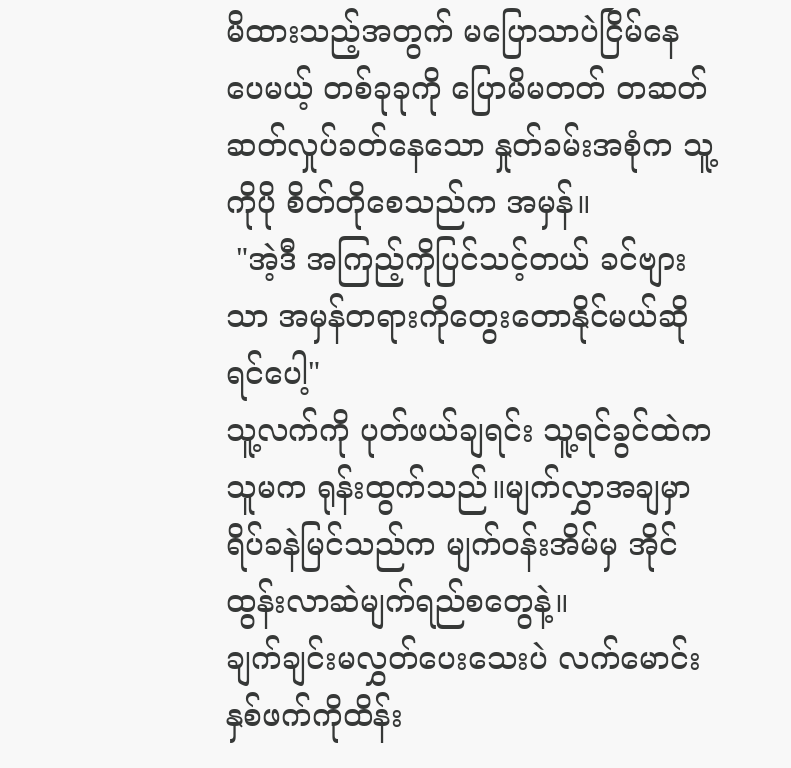မိထားသည့်အတွက် မပြောသာပဲငြိမ်နေပေမယ့် တစ်ခုခုကို ပြောမိမတတ် တဆတ်ဆတ်လှုပ်ခတ်နေသော နှုတ်ခမ်းအစုံက သူ့ကိုပို စိတ်တိုစေသည်က အမှန်။
 "အဲ့ဒီ အကြည့်ကိုပြင်သင့်တယ် ခင်ဗျားသာ အမှန်တရားကိုတွေးတောနိုင်မယ်ဆိုရင်ပေါ့"
သူ့လက်ကို ပုတ်ဖယ်ချရင်း သူ့ရင်ခွင်ထဲက သူမက ရုန်းထွက်သည်။မျက်လွှာအချမှာ ရိပ်ခနဲမြင်သည်က မျက်ဝန်းအိမ်မှ အိုင်ထွန်းလာဆဲမျက်ရည်စတွေနဲ့။
ချက်ချင်းမလွှတ်ပေးသေးပဲ လက်မောင်းနှစ်ဖက်ကိုထိန်း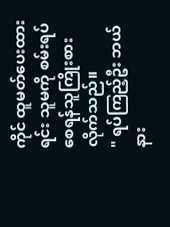ကိုင် ထူမတ်ပေးထားရင်း သူမကို စမ်းရပ်စေရန်သူကြိုးစားလိုက်သည်။
" ရပ်ကြည့်ဦး ဘယ်နား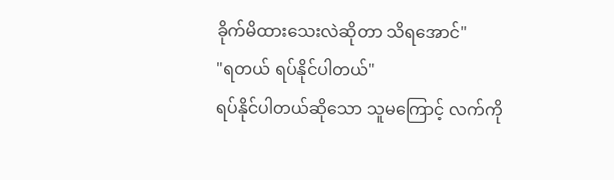ခိုက်မိထားသေးလဲဆိုတာ သိရအောင်"
"ရတယ် ရပ်နိုင်ပါတယ်"
ရပ်နိုင်ပါတယ်ဆိုသော သူမကြောင့် လက်ကို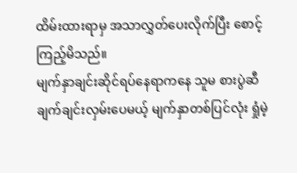ထိမ်းထားရာမှ အသာလွှတ်ပေးလိုက်ပြီး စောင့်ကြည့်မိသည်။
မျက်နှာချင်းဆိုင်ရပ်နေရာကနေ သူမ စားပွဲဆီ ချက်ချင်းလှမ်းပေမယ့် မျက်နှာတစ်ပြင်လုံး ရှုံမဲ့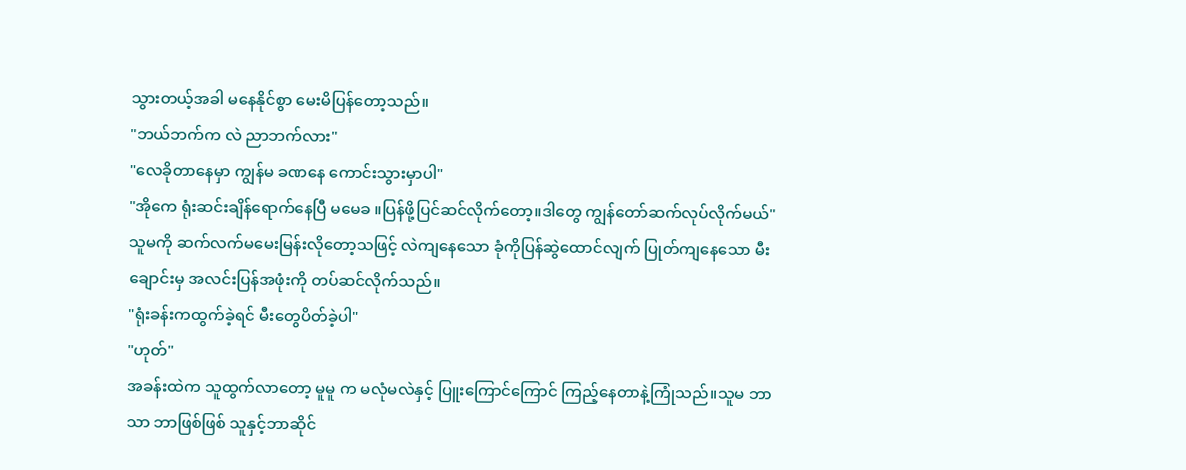သွားတယ့်အခါ မနေနိုင်စွာ မေးမိပြန်တော့သည်။
"ဘယ်ဘက်က လဲ ညာဘက်လား"
"လေခိုတာနေမှာ ကျွန်မ ခဏနေ ကောင်းသွားမှာပါ"
"အိုကေ ရုံးဆင်းချိန်ရောက်နေပြီ မမေခ ။ပြန်ဖို့ပြင်ဆင်လိုက်တော့။ဒါတွေ ကျွန်တော်ဆက်လုပ်လိုက်မယ်"
သူမကို ဆက်လက်မမေးမြန်းလိုတော့သဖြင့် လဲကျနေသော ခုံကိုပြန်ဆွဲထောင်လျက် ပြုတ်ကျနေသော မီးချောင်းမှ အလင်းပြန်အဖုံးကို တပ်ဆင်လိုက်သည်။
"ရုံးခန်းကထွက်ခဲ့ရင် မီးတွေပိတ်ခဲ့ပါ"
"ဟုတ်"
အခန်းထဲက သူထွက်လာတော့ မူမူ က မလုံမလဲနှင့် ပြူးကြောင်ကြောင် ကြည့်နေတာနဲ့ကြုံသည်။သူမ ဘာသာ ဘာဖြစ်ဖြစ် သူနှင့်ဘာဆိုင်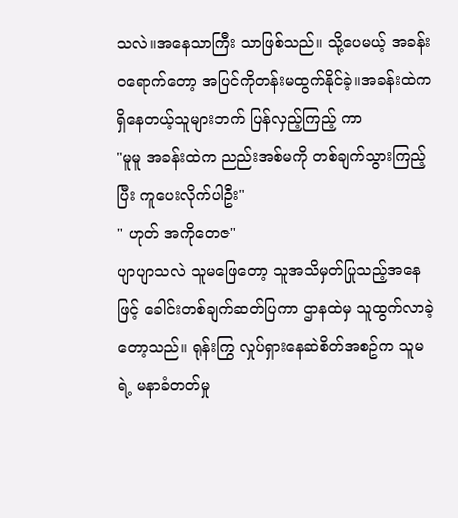သလဲ။အနေသာကြီး သာဖြစ်သည်။ သို့ပေမယ့် အခန်းဝရောက်တော့ အပြင်ကိုတန်းမထွက်နိုင်ခဲ့။အခန်းထဲက ရှိနေတယ့်သူများဘက် ပြန်လှည့်ကြည့် ကာ
"မူမူ အခန်းထဲက ညည်းအစ်မကို တစ်ချက်သွားကြည့်ပြီး ကူပေးလိုက်ပါဦး"
" ဟုတ် အကိုတေဇ"
ပျာပျာသလဲ သူမဖြေတော့ သူအသိမှတ်ပြုသည့်အနေဖြင့် ခေါင်းတစ်ချက်ဆတ်ပြကာ ဌာနထဲမှ သူထွက်လာခဲ့တော့သည်။ ရုန်းကြွ လှုပ်ရှားနေဆဲစိတ်အစဥ်က သူမ ရဲ့ မနာခံတတ်မှု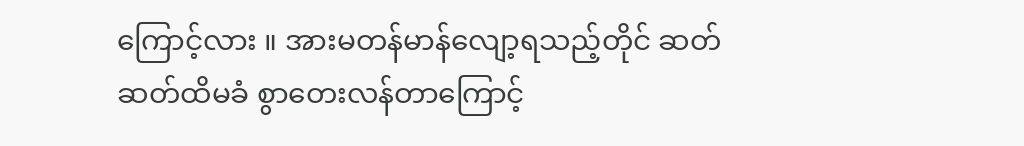ကြောင့်လား ။ အားမတန်မာန်လျော့ရသည့်တိုင် ဆတ်ဆတ်ထိမခံ စွာတေးလန်တာကြောင့်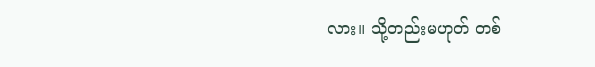လား။ သို့တည်းမဟုတ် တစ်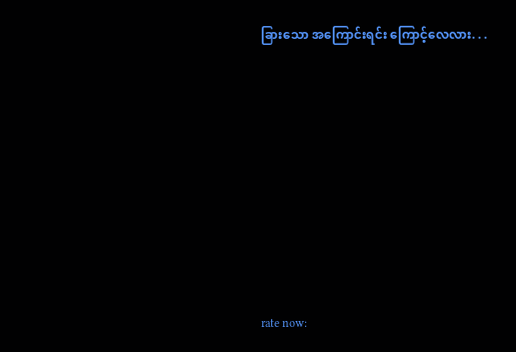ခြားသော အကြောင်းရင်း ကြောင့်လေလား. . .












rate now: